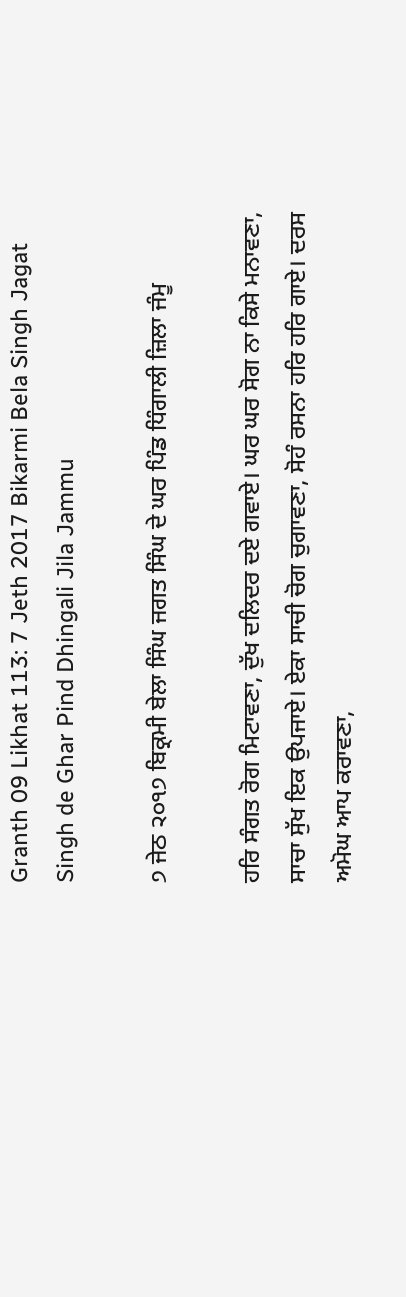Granth 09 Likhat 113: 7 Jeth 2017 Bikarmi Bela Singh Jagat Singh de Ghar Pind Dhingali Jila Jammu

੭ ਜੇਠ ੨੦੧੭ ਬਿਕ੍ਰਮੀ ਬੇਲਾ ਸਿੰਘ ਜਗਤ ਸਿੰਘ ਦੇ ਘਰ ਪਿੰਡ ਧਿੰਗਾਲੀ ਜ਼ਿਲਾ ਜੰਮੂ

ਹਰਿ ਸੰਗਤ ਰੋਗ ਮਿਟਾਵਣਾ, ਦੁੱਖ ਦਲਿਦਰ ਦਏ ਗਵਾਏ। ਘਰ ਘਰ ਸੋਗ ਨਾ ਕਿਸੇ ਮਨਾਵਣਾ, ਸਾਚਾ ਸੁੱਖ ਇਕ ਉਪਜਾਏ। ਏਕਾ ਸਾਚੀ ਚੋਗ ਚੁਗਾਵਣਾ, ਸੋਹੰ ਰਸਨਾ ਹਰਿ ਹਰਿ ਗਾਏ। ਦਰਸ ਅਮੋਘ ਆਪ ਕਰਾਵਣਾ,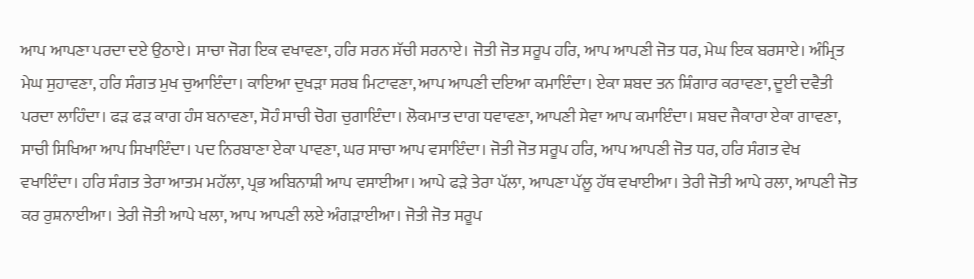ਆਪ ਆਪਣਾ ਪਰਦਾ ਦਏ ਉਠਾਏ। ਸਾਚਾ ਜੋਗ ਇਕ ਵਖਾਵਣਾ, ਹਰਿ ਸਰਨ ਸੱਚੀ ਸਰਨਾਏ। ਜੋਤੀ ਜੋਤ ਸਰੂਪ ਹਰਿ, ਆਪ ਆਪਣੀ ਜੋਤ ਧਰ, ਮੇਘ ਇਕ ਬਰਸਾਏ। ਅੰਮ੍ਰਿਤ ਮੇਘ ਸੁਹਾਵਣਾ, ਹਰਿ ਸੰਗਤ ਮੁਖ ਚੁਆਇੰਦਾ। ਕਾਇਆ ਦੁਖੜਾ ਸਰਬ ਮਿਟਾਵਣਾ, ਆਪ ਆਪਣੀ ਦਇਆ ਕਮਾਇੰਦਾ। ਏਕਾ ਸ਼ਬਦ ਤਨ ਸ਼ਿੰਗਾਰ ਕਰਾਵਣਾ, ਦੂਈ ਦਵੈਤੀ ਪਰਦਾ ਲਾਹਿੰਦਾ। ਫੜ ਫੜ ਕਾਗ ਹੰਸ ਬਨਾਵਣਾ, ਸੋਹੰ ਸਾਚੀ ਚੋਗ ਚੁਗਾਇੰਦਾ। ਲੋਕਮਾਤ ਦਾਗ ਧਵਾਵਣਾ, ਆਪਣੀ ਸੇਵਾ ਆਪ ਕਮਾਇੰਦਾ। ਸ਼ਬਦ ਜੈਕਾਰਾ ਏਕਾ ਗਾਵਣਾ, ਸਾਚੀ ਸਿਖਿਆ ਆਪ ਸਿਖਾਇੰਦਾ। ਪਦ ਨਿਰਬਾਣਾ ਏਕਾ ਪਾਵਣਾ, ਘਰ ਸਾਚਾ ਆਪ ਵਸਾਇੰਦਾ। ਜੋਤੀ ਜੋਤ ਸਰੂਪ ਹਰਿ, ਆਪ ਆਪਣੀ ਜੋਤ ਧਰ, ਹਰਿ ਸੰਗਤ ਵੇਖ ਵਖਾਇੰਦਾ। ਹਰਿ ਸੰਗਤ ਤੇਰਾ ਆਤਮ ਮਹੱਲਾ, ਪ੍ਰਭ ਅਬਿਨਾਸ਼ੀ ਆਪ ਵਸਾਈਆ। ਆਪੇ ਫੜੇ ਤੇਰਾ ਪੱਲਾ, ਆਪਣਾ ਪੱਲੂ ਹੱਥ ਵਖਾਈਆ। ਤੇਰੀ ਜੋਤੀ ਆਪੇ ਰਲਾ, ਆਪਣੀ ਜੋਤ ਕਰ ਰੁਸ਼ਨਾਈਆ। ਤੇਰੀ ਜੋਤੀ ਆਪੇ ਖਲਾ, ਆਪ ਆਪਣੀ ਲਏ ਅੰਗੜਾਈਆ। ਜੋਤੀ ਜੋਤ ਸਰੂਪ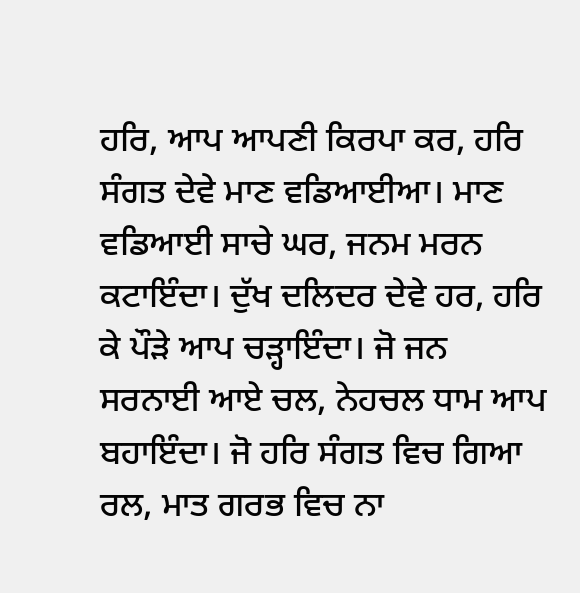ਹਰਿ, ਆਪ ਆਪਣੀ ਕਿਰਪਾ ਕਰ, ਹਰਿ ਸੰਗਤ ਦੇਵੇ ਮਾਣ ਵਡਿਆਈਆ। ਮਾਣ ਵਡਿਆਈ ਸਾਚੇ ਘਰ, ਜਨਮ ਮਰਨ ਕਟਾਇੰਦਾ। ਦੁੱਖ ਦਲਿਦਰ ਦੇਵੇ ਹਰ, ਹਰਿ ਕੇ ਪੌੜੇ ਆਪ ਚੜ੍ਹਾਇੰਦਾ। ਜੋ ਜਨ ਸਰਨਾਈ ਆਏ ਚਲ, ਨੇਹਚਲ ਧਾਮ ਆਪ ਬਹਾਇੰਦਾ। ਜੋ ਹਰਿ ਸੰਗਤ ਵਿਚ ਗਿਆ ਰਲ, ਮਾਤ ਗਰਭ ਵਿਚ ਨਾ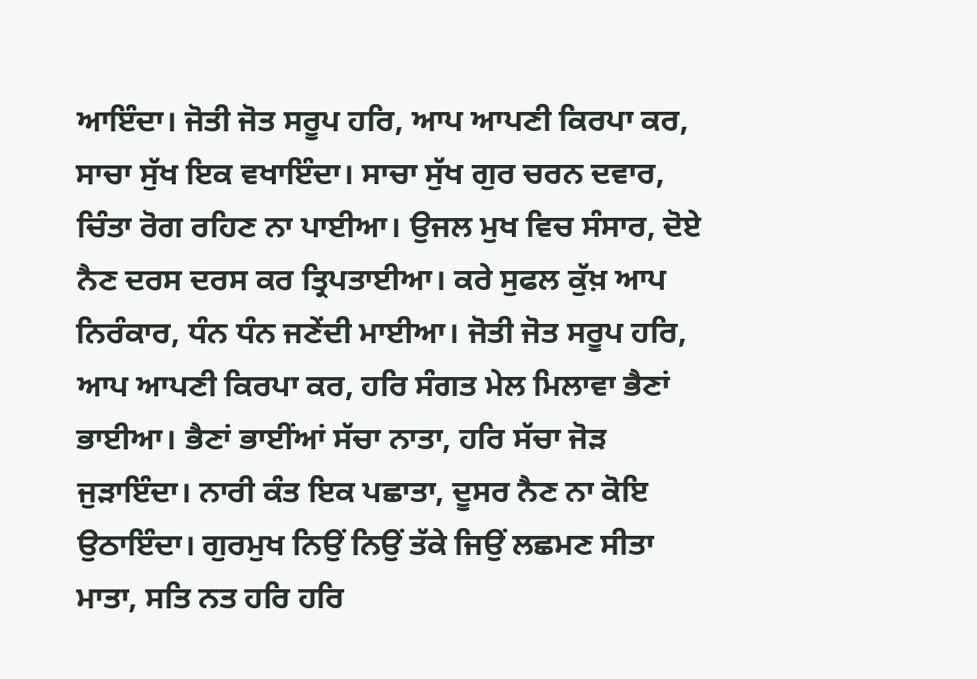ਆਇੰਦਾ। ਜੋਤੀ ਜੋਤ ਸਰੂਪ ਹਰਿ, ਆਪ ਆਪਣੀ ਕਿਰਪਾ ਕਰ, ਸਾਚਾ ਸੁੱਖ ਇਕ ਵਖਾਇੰਦਾ। ਸਾਚਾ ਸੁੱਖ ਗੁਰ ਚਰਨ ਦਵਾਰ, ਚਿੰਤਾ ਰੋਗ ਰਹਿਣ ਨਾ ਪਾਈਆ। ਉਜਲ ਮੁਖ ਵਿਚ ਸੰਸਾਰ, ਦੋਏ ਨੈਣ ਦਰਸ ਦਰਸ ਕਰ ਤ੍ਰਿਪਤਾਈਆ। ਕਰੇ ਸੁਫਲ ਕੁੱਖ਼ ਆਪ ਨਿਰੰਕਾਰ, ਧੰਨ ਧੰਨ ਜਣੇਂਦੀ ਮਾਈਆ। ਜੋਤੀ ਜੋਤ ਸਰੂਪ ਹਰਿ, ਆਪ ਆਪਣੀ ਕਿਰਪਾ ਕਰ, ਹਰਿ ਸੰਗਤ ਮੇਲ ਮਿਲਾਵਾ ਭੈਣਾਂ ਭਾਈਆ। ਭੈਣਾਂ ਭਾਈਂਆਂ ਸੱਚਾ ਨਾਤਾ, ਹਰਿ ਸੱਚਾ ਜੋੜ ਜੁੜਾਇੰਦਾ। ਨਾਰੀ ਕੰਤ ਇਕ ਪਛਾਤਾ, ਦੂਸਰ ਨੈਣ ਨਾ ਕੋਇ ਉਠਾਇੰਦਾ। ਗੁਰਮੁਖ ਨਿਉਂ ਨਿਉਂ ਤੱਕੇ ਜਿਉਂ ਲਛਮਣ ਸੀਤਾ ਮਾਤਾ, ਸਤਿ ਨਤ ਹਰਿ ਹਰਿ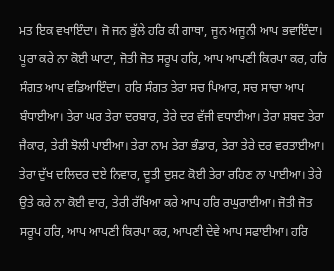ਮਤ ਇਕ ਵਖਾਇੰਦਾ। ਜੋ ਜਨ ਭੁੱਲੇ ਹਰਿ ਕੀ ਗਾਥਾ, ਜੂਨ ਅਜੂਨੀ ਆਪ ਭਵਾਇੰਦਾ। ਪੂਰਾ ਕਰੇ ਨਾ ਕੋਈ ਘਾਟਾ, ਜੋਤੀ ਜੋਤ ਸਰੂਪ ਹਰਿ, ਆਪ ਆਪਣੀ ਕਿਰਪਾ ਕਰ, ਹਰਿ ਸੰਗਤ ਆਪ ਵਡਿਆਇੰਦਾ। ਹਰਿ ਸੰਗਤ ਤੇਰਾ ਸਚ ਪਿਆਰ, ਸਚ ਸਾਚਾ ਆਪ ਬੰਧਾਈਆ। ਤੇਰਾ ਘਰ ਤੇਰਾ ਦਰਬਾਰ, ਤੇਰੇ ਦਰ ਵੱਜੀ ਵਧਾਈਆ। ਤੇਰਾ ਸ਼ਬਦ ਤੇਰਾ ਜੈਕਾਰ, ਤੇਰੀ ਝੋਲੀ ਪਾਈਆ। ਤੇਰਾ ਨਾਮ ਤੇਰਾ ਭੰਡਾਰ, ਤੇਰਾ ਤੇਰੇ ਦਰ ਵਰਤਾਈਆ। ਤੇਰਾ ਦੁੱਖ ਦਲਿਦਰ ਦਏ ਨਿਵਾਰ, ਦੂਤੀ ਦੁਸ਼ਟ ਕੋਈ ਤੇਰਾ ਰਹਿਣ ਨਾ ਪਾਈਆ। ਤੇਰੇ ਉਤੇ ਕਰੇ ਨਾ ਕੋਈ ਵਾਰ, ਤੇਰੀ ਰੱਖਿਆ ਕਰੇ ਆਪ ਹਰਿ ਰਘੁਰਾਈਆ। ਜੋਤੀ ਜੋਤ ਸਰੂਪ ਹਰਿ, ਆਪ ਆਪਣੀ ਕਿਰਪਾ ਕਰ, ਆਪਣੀ ਦੇਵੇ ਆਪ ਸਫਾਈਆ। ਹਰਿ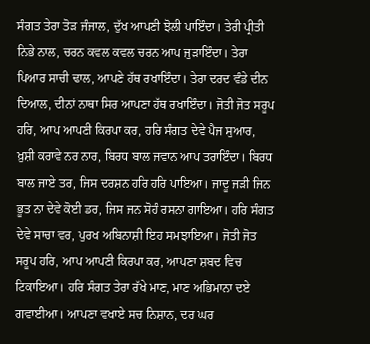ਸੰਗਤ ਤੇਰਾ ਤੋੜ ਜੰਜਾਲ, ਦੁੱਖ ਆਪਣੀ ਝੋਲੀ ਪਾਇੰਦਾ। ਤੇਰੀ ਪ੍ਰੀਤੀ ਨਿਭੇ ਨਾਲ, ਚਰਨ ਕਵਲ ਕਵਲ ਚਰਨ ਆਪ ਜੁੜਾਇੰਦਾ। ਤੇਰਾ ਪਿਆਰ ਸਾਚੀ ਢਾਲ, ਆਪਣੇ ਹੱਥ ਰਖਾਇੰਦਾ। ਤੇਰਾ ਦਰਦ ਵੰਡੇ ਦੀਨ ਦਿਆਲ, ਦੀਨਾਂ ਨਾਥਾ ਸਿਰ ਆਪਣਾ ਹੱਥ ਰਖਾਇੰਦਾ। ਜੋਤੀ ਜੋਤ ਸਰੂਪ ਹਰਿ, ਆਪ ਆਪਣੀ ਕਿਰਪਾ ਕਰ, ਹਰਿ ਸੰਗਤ ਦੇਵੇ ਪੈਜ ਸੁਆਰ, ਖ਼ੁਸ਼ੀ ਕਰਾਵੇ ਨਰ ਨਾਰ, ਬਿਰਧ ਬਾਲ ਜਵਾਨ ਆਪ ਤਰਾਇੰਦਾ। ਬਿਰਧ ਬਾਲ ਜਾਏ ਤਰ, ਜਿਸ ਦਰਸ਼ਨ ਹਰਿ ਹਰਿ ਪਾਇਆ। ਜਾਦੂ ਜੜੀ ਜਿਨ ਭੂਤ ਨਾ ਦੇਵੇ ਕੋਈ ਡਰ, ਜਿਸ ਜਨ ਸੋਹੰ ਰਸਨਾ ਗਾਇਆ। ਹਰਿ ਸੰਗਤ ਦੇਵੇ ਸਾਚਾ ਵਰ, ਪੁਰਖ ਅਬਿਨਾਸ਼ੀ ਇਹ ਸਮਝਾਇਆ। ਜੋਤੀ ਜੋਤ ਸਰੂਪ ਹਰਿ, ਆਪ ਆਪਣੀ ਕਿਰਪਾ ਕਰ, ਆਪਣਾ ਸ਼ਬਦ ਵਿਚ ਟਿਕਾਇਆ। ਹਰਿ ਸੰਗਤ ਤੇਰਾ ਰੱਖੇ ਮਾਣ, ਮਾਣ ਅਭਿਮਾਨਾ ਦਏ ਗਵਾਈਆ। ਆਪਣਾ ਵਖਾਏ ਸਚ ਨਿਸ਼ਾਨ, ਦਰ ਘਰ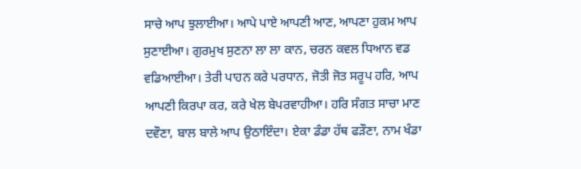ਸਾਚੇ ਆਪ ਝੁਲਾਈਆ। ਆਪੇ ਪਾਏ ਆਪਣੀ ਆਣ, ਆਪਣਾ ਹੁਕਮ ਆਪ ਸੁਣਾਈਆ। ਗੁਰਮੁਖ ਸੁਣਨਾ ਲਾ ਲਾ ਕਾਨ, ਚਰਨ ਕਵਲ ਧਿਆਨ ਵਡ ਵਡਿਆਈਆ। ਤੇਰੀ ਪਾਹਨ ਕਰੇ ਪਰਧਾਨ, ਜੋਤੀ ਜੋਤ ਸਰੂਪ ਹਰਿ, ਆਪ ਆਪਣੀ ਕਿਰਪਾ ਕਰ, ਕਰੇ ਖੇਲ ਬੇਪਰਵਾਹੀਆ। ਹਰਿ ਸੰਗਤ ਸਾਚਾ ਮਾਣ ਦਵੌਣਾ, ਬਾਲ ਬਾਲੇ ਆਪ ਉਠਾਇੰਦਾ। ਏਕਾ ਡੰਡਾ ਹੱਥ ਫੜੌਣਾ, ਨਾਮ ਖੰਡਾ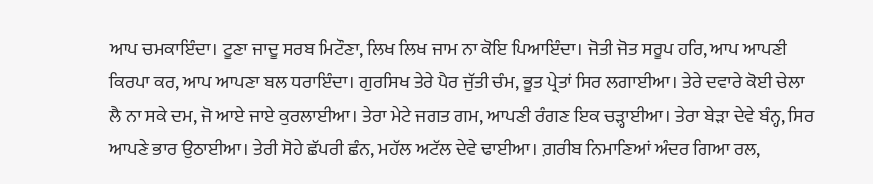ਆਪ ਚਮਕਾਇੰਦਾ। ਟੂਣਾ ਜਾਦੂ ਸਰਬ ਮਿਟੌਣਾ, ਲਿਖ ਲਿਖ ਜਾਮ ਨਾ ਕੋਇ ਪਿਆਇੰਦਾ। ਜੋਤੀ ਜੋਤ ਸਰੂਪ ਹਰਿ, ਆਪ ਆਪਣੀ ਕਿਰਪਾ ਕਰ, ਆਪ ਆਪਣਾ ਬਲ ਧਰਾਇੰਦਾ। ਗੁਰਸਿਖ ਤੇਰੇ ਪੈਰ ਜੁੱਤੀ ਚੰਮ, ਭੂਤ ਪ੍ਰੇਤਾਂ ਸਿਰ ਲਗਾਈਆ। ਤੇਰੇ ਦਵਾਰੇ ਕੋਈ ਚੇਲਾ ਲੈ ਨਾ ਸਕੇ ਦਮ, ਜੋ ਆਏ ਜਾਏ ਕੁਰਲਾਈਆ। ਤੇਰਾ ਮੇਟੇ ਜਗਤ ਗਮ, ਆਪਣੀ ਰੰਗਣ ਇਕ ਚੜ੍ਹਾਈਆ। ਤੇਰਾ ਬੇੜਾ ਦੇਵੇ ਬੰਨ੍ਹ, ਸਿਰ ਆਪਣੇ ਭਾਰ ਉਠਾਈਆ। ਤੇਰੀ ਸੋਹੇ ਛੱਪਰੀ ਛੰਨ, ਮਹੱਲ ਅਟੱਲ ਦੇਵੇ ਢਾਈਆ। ਗ਼ਰੀਬ ਨਿਮਾਣਿਆਂ ਅੰਦਰ ਗਿਆ ਰਲ,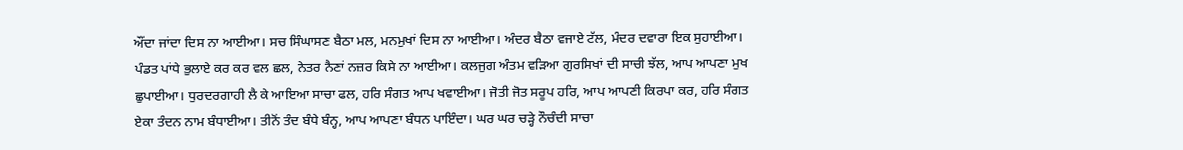ਔਂਦਾ ਜਾਂਦਾ ਦਿਸ ਨਾ ਆਈਆ। ਸਚ ਸਿੰਘਾਸਣ ਬੈਠਾ ਮਲ, ਮਨਮੁਖਾਂ ਦਿਸ ਨਾ ਆਈਆ। ਅੰਦਰ ਬੈਠਾ ਵਜਾਏ ਟੱਲ, ਮੰਦਰ ਦਵਾਰਾ ਇਕ ਸੁਹਾਈਆ। ਪੰਡਤ ਪਾਂਧੇ ਭੁਲਾਏ ਕਰ ਕਰ ਵਲ ਛਲ, ਨੇਤਰ ਨੈਣਾਂ ਨਜ਼ਰ ਕਿਸੇ ਨਾ ਆਈਆ। ਕਲਜੁਗ ਅੰਤਮ ਵੜਿਆ ਗੁਰਸਿਖਾਂ ਦੀ ਸਾਚੀ ਝੱਲ, ਆਪ ਆਪਣਾ ਮੁਖ ਛੁਪਾਈਆ। ਧੁਰਦਰਗਾਹੀ ਲੈ ਕੇ ਆਇਆ ਸਾਚਾ ਫਲ, ਹਰਿ ਸੰਗਤ ਆਪ ਖਵਾਈਆ। ਜੋਤੀ ਜੋਤ ਸਰੂਪ ਹਰਿ, ਆਪ ਆਪਣੀ ਕਿਰਪਾ ਕਰ, ਹਰਿ ਸੰਗਤ ਏਕਾ ਤੰਦਨ ਨਾਮ ਬੰਧਾਈਆ। ਤੀਨੋਂ ਤੰਦ ਬੰਧੇ ਬੰਨ੍ਹ, ਆਪ ਆਪਣਾ ਬੰਧਨ ਪਾਇੰਦਾ। ਘਰ ਘਰ ਚੜ੍ਹੇ ਨੌਚੰਦੀ ਸਾਚਾ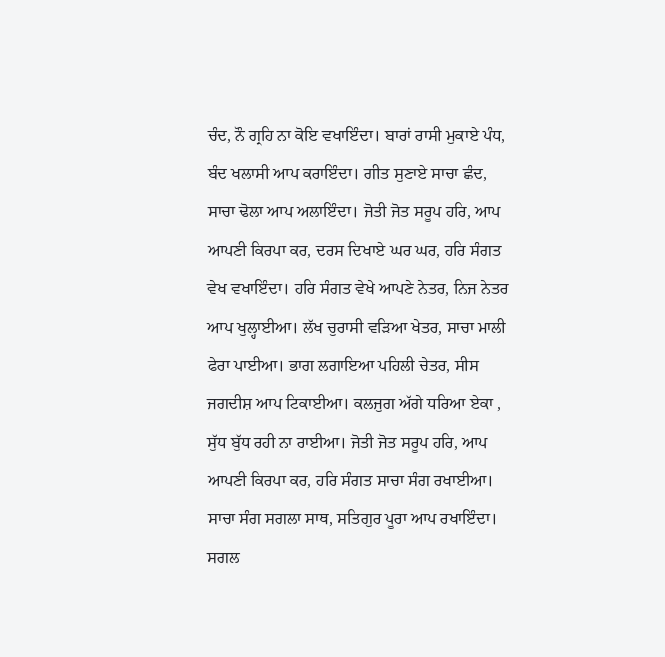ਚੰਦ, ਨੌ ਗ੍ਰਹਿ ਨਾ ਕੋਇ ਵਖਾਇੰਦਾ। ਬਾਰਾਂ ਰਾਸੀ ਮੁਕਾਏ ਪੰਧ, ਬੰਦ ਖਲਾਸੀ ਆਪ ਕਰਾਇੰਦਾ। ਗੀਤ ਸੁਣਾਏ ਸਾਚਾ ਛੰਦ, ਸਾਚਾ ਢੋਲਾ ਆਪ ਅਲਾਇੰਦਾ। ਜੋਤੀ ਜੋਤ ਸਰੂਪ ਹਰਿ, ਆਪ ਆਪਣੀ ਕਿਰਪਾ ਕਰ, ਦਰਸ ਦਿਖਾਏ ਘਰ ਘਰ, ਹਰਿ ਸੰਗਤ ਵੇਖ ਵਖਾਇੰਦਾ। ਹਰਿ ਸੰਗਤ ਵੇਖੇ ਆਪਣੇ ਨੇਤਰ, ਨਿਜ ਨੇਤਰ ਆਪ ਖੁਲ੍ਹਾਈਆ। ਲੱਖ ਚੁਰਾਸੀ ਵੜਿਆ ਖੇਤਰ, ਸਾਚਾ ਮਾਲੀ ਫੇਰਾ ਪਾਈਆ। ਭਾਗ ਲਗਾਇਆ ਪਹਿਲੀ ਚੇਤਰ, ਸੀਸ ਜਗਦੀਸ਼ ਆਪ ਟਿਕਾਈਆ। ਕਲਜੁਗ ਅੱਗੇ ਧਰਿਆ ਏਕਾ , ਸੁੱਧ ਬੁੱਧ ਰਹੀ ਨਾ ਰਾਈਆ। ਜੋਤੀ ਜੋਤ ਸਰੂਪ ਹਰਿ, ਆਪ ਆਪਣੀ ਕਿਰਪਾ ਕਰ, ਹਰਿ ਸੰਗਤ ਸਾਚਾ ਸੰਗ ਰਖਾਈਆ। ਸਾਚਾ ਸੰਗ ਸਗਲਾ ਸਾਥ, ਸਤਿਗੁਰ ਪੂਰਾ ਆਪ ਰਖਾਇੰਦਾ। ਸਗਲ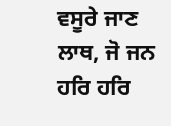ਵਸੂਰੇ ਜਾਣ ਲਾਥ, ਜੋ ਜਨ ਹਰਿ ਹਰਿ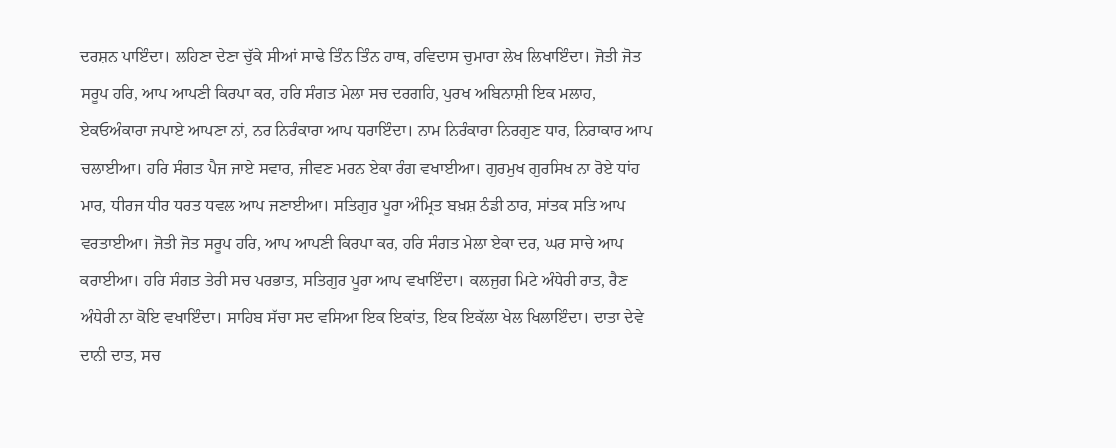ਦਰਸ਼ਨ ਪਾਇੰਦਾ। ਲਹਿਣਾ ਦੇਣਾ ਚੁੱਕੇ ਸੀਆਂ ਸਾਢੇ ਤਿੰਨ ਤਿੰਨ ਹਾਥ, ਰਵਿਦਾਸ ਚੁਮਾਰਾ ਲੇਖ ਲਿਖਾਇੰਦਾ। ਜੋਤੀ ਜੋਤ ਸਰੂਪ ਹਰਿ, ਆਪ ਆਪਣੀ ਕਿਰਪਾ ਕਰ, ਹਰਿ ਸੰਗਤ ਮੇਲਾ ਸਚ ਦਰਗਹਿ, ਪੁਰਖ ਅਬਿਨਾਸ਼ੀ ਇਕ ਮਲਾਹ, ਏਕਓਅੰਕਾਰਾ ਜਪਾਏ ਆਪਣਾ ਨਾਂ, ਨਰ ਨਿਰੰਕਾਰਾ ਆਪ ਧਰਾਇੰਦਾ। ਨਾਮ ਨਿਰੰਕਾਰਾ ਨਿਰਗੁਣ ਧਾਰ, ਨਿਰਾਕਾਰ ਆਪ ਚਲਾਈਆ। ਹਰਿ ਸੰਗਤ ਪੈਜ ਜਾਏ ਸਵਾਰ, ਜੀਵਣ ਮਰਨ ਏਕਾ ਰੰਗ ਵਖਾਈਆ। ਗੁਰਮੁਖ ਗੁਰਸਿਖ ਨਾ ਰੋਏ ਧਾਂਹ ਮਾਰ, ਧੀਰਜ ਧੀਰ ਧਰਤ ਧਵਲ ਆਪ ਜਣਾਈਆ। ਸਤਿਗੁਰ ਪੂਰਾ ਅੰਮ੍ਰਿਤ ਬਖ਼ਸ਼ ਠੰਡੀ ਠਾਰ, ਸਾਂਤਕ ਸਤਿ ਆਪ ਵਰਤਾਈਆ। ਜੋਤੀ ਜੋਤ ਸਰੂਪ ਹਰਿ, ਆਪ ਆਪਣੀ ਕਿਰਪਾ ਕਰ, ਹਰਿ ਸੰਗਤ ਮੇਲਾ ਏਕਾ ਦਰ, ਘਰ ਸਾਚੇ ਆਪ ਕਰਾਈਆ। ਹਰਿ ਸੰਗਤ ਤੇਰੀ ਸਚ ਪਰਭਾਤ, ਸਤਿਗੁਰ ਪੂਰਾ ਆਪ ਵਖਾਇੰਦਾ। ਕਲਜੁਗ ਮਿਟੇ ਅੰਧੇਰੀ ਰਾਤ, ਰੈਣ ਅੰਧੇਰੀ ਨਾ ਕੋਇ ਵਖਾਇੰਦਾ। ਸਾਹਿਬ ਸੱਚਾ ਸਦ ਵਸਿਆ ਇਕ ਇਕਾਂਤ, ਇਕ ਇਕੱਲਾ ਖੇਲ ਖਿਲਾਇੰਦਾ। ਦਾਤਾ ਦੇਵੇ ਦਾਨੀ ਦਾਤ, ਸਚ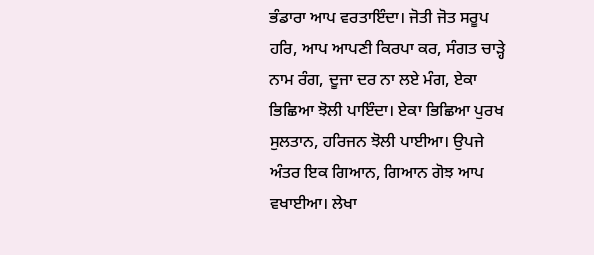ਭੰਡਾਰਾ ਆਪ ਵਰਤਾਇੰਦਾ। ਜੋਤੀ ਜੋਤ ਸਰੂਪ ਹਰਿ, ਆਪ ਆਪਣੀ ਕਿਰਪਾ ਕਰ, ਸੰਗਤ ਚਾੜ੍ਹੇ ਨਾਮ ਰੰਗ, ਦੂਜਾ ਦਰ ਨਾ ਲਏ ਮੰਗ, ਏਕਾ ਭਿਛਿਆ ਝੋਲੀ ਪਾਇੰਦਾ। ਏਕਾ ਭਿਛਿਆ ਪੁਰਖ ਸੁਲਤਾਨ, ਹਰਿਜਨ ਝੋਲੀ ਪਾਈਆ। ਉਪਜੇ ਅੰਤਰ ਇਕ ਗਿਆਨ, ਗਿਆਨ ਗੋਝ ਆਪ ਵਖਾਈਆ। ਲੇਖਾ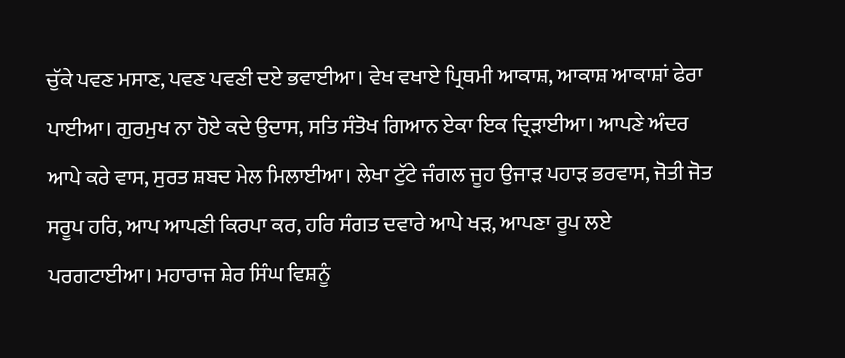ਚੁੱਕੇ ਪਵਣ ਮਸਾਣ, ਪਵਣ ਪਵਣੀ ਦਏ ਭਵਾਈਆ। ਵੇਖ ਵਖਾਏ ਪ੍ਰਿਥਮੀ ਆਕਾਸ਼, ਆਕਾਸ਼ ਆਕਾਸ਼ਾਂ ਫੇਰਾ ਪਾਈਆ। ਗੁਰਮੁਖ ਨਾ ਹੋਏ ਕਦੇ ਉਦਾਸ, ਸਤਿ ਸੰਤੋਖ ਗਿਆਨ ਏਕਾ ਇਕ ਦ੍ਰਿੜਾਈਆ। ਆਪਣੇ ਅੰਦਰ ਆਪੇ ਕਰੇ ਵਾਸ, ਸੁਰਤ ਸ਼ਬਦ ਮੇਲ ਮਿਲਾਈਆ। ਲੇਖਾ ਟੁੱਟੇ ਜੰਗਲ ਜੂਹ ਉਜਾੜ ਪਹਾੜ ਭਰਵਾਸ, ਜੋਤੀ ਜੋਤ ਸਰੂਪ ਹਰਿ, ਆਪ ਆਪਣੀ ਕਿਰਪਾ ਕਰ, ਹਰਿ ਸੰਗਤ ਦਵਾਰੇ ਆਪੇ ਖੜ, ਆਪਣਾ ਰੂਪ ਲਏ ਪਰਗਟਾਈਆ। ਮਹਾਰਾਜ ਸ਼ੇਰ ਸਿੰਘ ਵਿਸ਼ਨੂੰ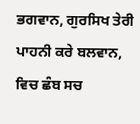ਭਗਵਾਨ, ਗੁਰਸਿਖ ਤੇਰੀ ਪਾਹਨੀ ਕਰੇ ਬਲਵਾਨ, ਵਿਚ ਛੰਬ ਸਚ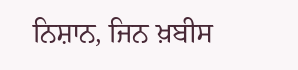ਨਿਸ਼ਾਨ, ਜਿਨ ਖ਼ਬੀਸ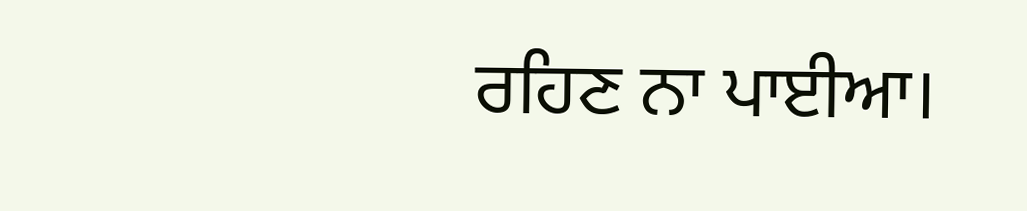ਰਹਿਣ ਨਾ ਪਾਈਆ।